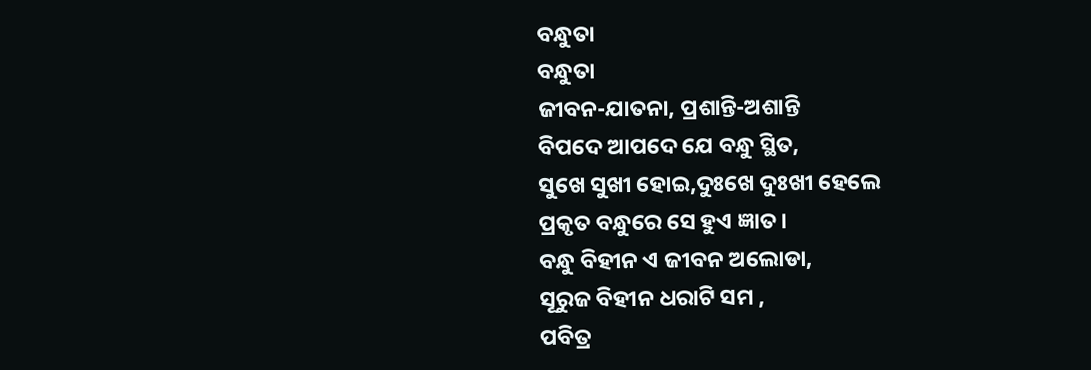ବନ୍ଧୁତା
ବନ୍ଧୁତା
ଜୀବନ-ଯାତନା, ପ୍ରଶାନ୍ତି-ଅଶାନ୍ତି
ବିପଦେ ଆପଦେ ଯେ ବନ୍ଧୁ ସ୍ଥିତ,
ସୁଖେ ସୁଖୀ ହୋଇ,ଦୁଃଖେ ଦୁଃଖୀ ହେଲେ
ପ୍ରକୃତ ବନ୍ଧୁରେ ସେ ହୁଏ ଜ୍ଞାତ।
ବନ୍ଧୁ ବିହୀନ ଏ ଜୀବନ ଅଲୋଡା,
ସୂରୁଜ ବିହୀନ ଧରାଟି ସମ ,
ପବିତ୍ର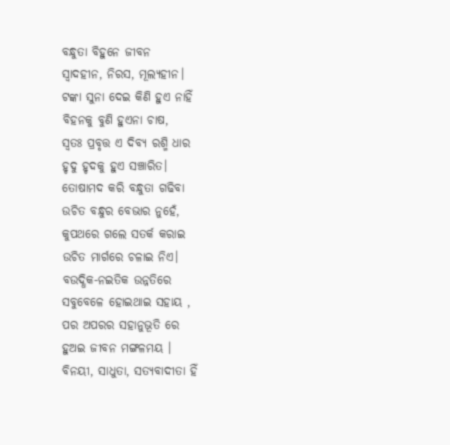ବନ୍ଧୁତା ବିହୁନେ ଜୀବନ
ସ୍ୱାଦହୀନ, ନିରସ, ମୂଲ୍ୟହୀନ।
ଟଙ୍କା ସୁନା ଦେଇ କିଣି ହୁଏ ନାହିଁ
ବିହନକୁ ବୁଣି ହୁଏନା ଚାଷ,
ସ୍ୱତଃ ପ୍ରବୃତ୍ତ ଏ ଦିବ୍ୟ ରଶ୍ମି ଧାର
ହୃଦୁ ହୃଦକୁ ହୁଏ ସଞ୍ଚାରିତ।
ତୋଷାମଦ କରି ବନ୍ଧୁତା ଗଢିବା
ଉଚିତ ବନ୍ଧୁର ବେଭାର ନୁହେଁ,
କୁପଥରେ ଗଲେ ସତର୍କ କରାଇ
ଉଚିତ ମାର୍ଗରେ ଚଳାଇ ନିଏ।
ବଉଦ୍ଧିକ-ନଇତିକ ଉନ୍ନତିରେ
ସବୁବେଳେ ହୋଇଥାଇ ସହାୟ ,
ପର ଅପରର ସହାନୁଭୂତି ରେ
ହୁଅଇ ଜୀବନ ମଙ୍ଗଳମୟ ।
ବିନୟୀ, ସାଧୁତା, ସତ୍ୟବାଦୀତା ହିଁ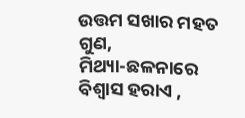ଉତ୍ତମ ସଖାର ମହତ ଗୁଣ,
ମିଥ୍ୟା-ଛଳନାରେ ବିଶ୍ବାସ ହରାଏ ,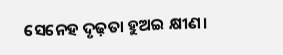ସେନେହ ଦୃଢ଼ତା ହୁଅଇ କ୍ଷୀଣ।